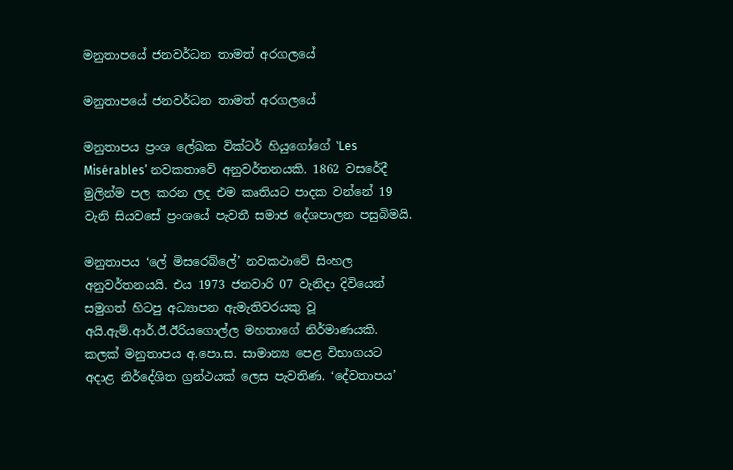මනුතාපයේ ජනවර්ධන තාමත් අරගලයේ

මනුතාපයේ ජනවර්ධන තාමත් අරගලයේ

මනුතාපය ප්‍රංශ ලේඛක වික්ටර් හියුගෝගේ ‛Les Misérables’ නවකතාවේ අනුවර්තනයකි. 1862 වසරේදී මුලින්ම පල කරන ලද එම කෘතියට පාදක වන්නේ 19 වැනි සියවසේ ප්‍රංශයේ පැවතී සමාජ දේශපාලන පසුබිමයි.

මනුතාපය ‘ලේ මිසරෙබ්ලේ’ නවකථාවේ සිංහල අනුවර්තනයයි. එය 1973 ජනවාරි 07 වැනිදා දිවියෙන් සමුගත් හිටපු අධ්‍යාපන ඇමැතිවරයකු වූ අයි.ඇම්.ආර්.ඊ.ඊරියගොල්ල මහතාගේ නිර්මාණයකි. කලක් මනුතාපය අ.පො.ස. සාමාන්‍ය පෙළ විභාගයට අදාළ නිර්දේශිත ග්‍රන්ථයක් ලෙස පැවතිණ. ‘දේවතාපය’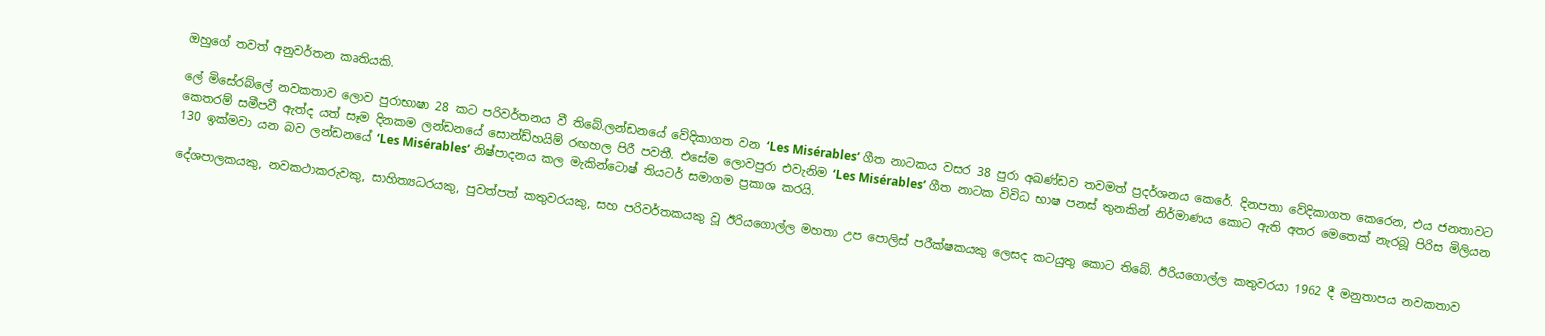ඔහුගේ තවත් අනුවර්තන කෘතියකි.

ලේ මිසේරබ්ලේ නවකතාව ලොව පුරාභාෂා 28 කට පරිවර්තනය වී තිබේ.ලන්ඩනයේ වේදිකාගත වන ‘Les Misérables’ ගීත නාටකය වසර 38 පුරා අඛණ්ඩව තවමත් ප්‍රදර්ශනය කෙරේ. දිනපතා වේදිකාගත කෙරෙන, එය ජනතාවට කෙතරම් සමීපවී ඇත්ද යත් සෑම දිනකම ලන්ඩනයේ සොන්ඩ්හයිම් රඟහල පිරී පවතී. එසේම ලොවපුරා එවැනිම ‘Les Misérables’ ගීත නාටක විවිධ භාෂ පනස් තුනකින් නිර්මාණය කොට ඇති අතර මෙතෙක් නැරබූ පිරිස මිලියන 130 ඉක්මවා යන බව ලන්ඩනයේ ‘Les Misérables’ නිෂ්පාදනය කල මැකින්ටොෂ් තියටර් සමාගම ප්‍රකාශ කරයි.

දේශපාලකයකු, නවකථාකරුවකු, සාහිත්‍යධරයකු, පුවත්පත් කතුවරයකු, සහ පරිවර්තකයකු වූ ඊරියගොල්ල මහතා උප පොලිස් පරීක්ෂකයකු ලෙසද කටයුතු කොට තිබේ. ඊරියගොල්ල කතුවරයා 1962 දී මනුතාපය නවකතාව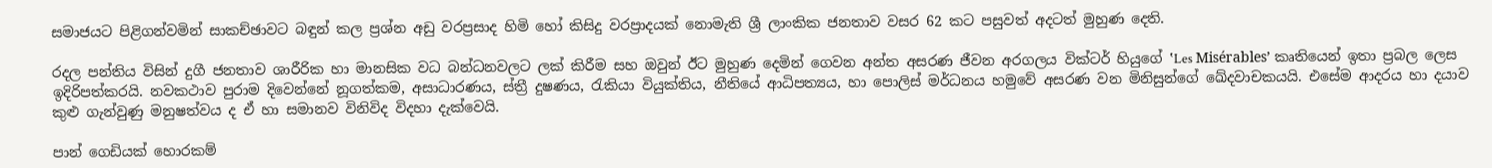සමාජයට පිළිගන්වමින් සාකච්ඡාවට බඳුන් කල ප්‍රශ්න අඩු වරප්‍රසාද හිමි හෝ කිසිදු වරප්‍රාදයක් නොමැති ශ්‍රී ලාංකික ජනතාව වසර 62 කට පසුවත් අදටත් මුහුණ දෙති.

රදල පන්තිය විසින් දුගී ජනතාව ශාරීරික හා මානසික වධ බන්ධනවලට ලක් කිරීම සහ ඔවුන් ඊට මුහුණ දෙමින් ගෙවන අන්ත අසරණ ජීවන අරගලය වික්ටර් හියුගේ ‛Les Misérables’ කෘතියෙන් ඉතා ප්‍රබල ලෙස ඉදිරිපත්කරයි. නවකථාව පුරාම දිවෙන්නේ නූගත්කම, අසාධාරණය, ස්ත්‍රී දුෂණය, රැකියා වියුක්තිය, නීතියේ ආධිපත්‍යය, හා පොලිස් මර්ධනය හමුවේ අසරණ වන මිනිසුන්ගේ ඛේදවාචකයයි. එසේම ආදරය හා දයාව කුළු ගැන්වුණු මනුෂත්වය ද ඒ හා සමානව විනිවිද විදහා දැක්වෙයි.

පාන් ගෙඩියක් හොරකම්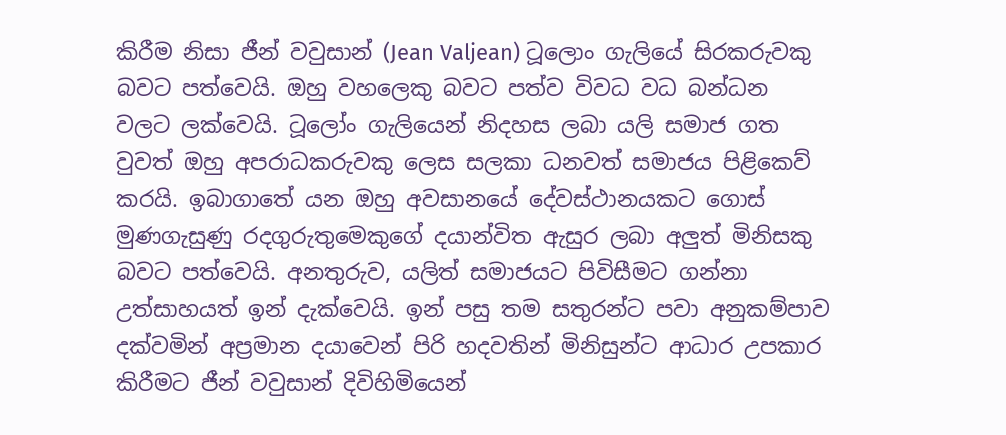කිරීම නිසා ජීන් වවුසාන් (Jean Valjean) ටූලොං ගැලියේ සිරකරුවකු බවට පත්වෙයි. ඔහු වහලෙකු බවට පත්ව විවධ වධ බන්ධන වලට ලක්වෙයි. ටූලෝං ගැලියෙන් නිදහස ලබා යලි සමාජ ගත වුවත් ඔහු අපරාධකරුවකු ලෙස සලකා ධනවත් සමාජය පිළිකෙව් කරයි. ඉබාගාතේ යන ඔහු අවසානයේ දේවස්ථානයකට ගොස් මුණගැසුණු රදගුරුතුමෙකුගේ දයාන්විත ඇසුර ලබා අලුත් මිනිසකු බවට පත්වෙයි. අනතුරුව, යලිත් සමාජයට පිවිසීමට ගන්නා උත්සාහයත් ඉන් දැක්වෙයි. ඉන් පසු තම සතුරන්ට පවා අනුකම්පාව දක්වමින් අප්‍රමාන දයාවෙන් පිරි හදවතින් මිනිසුන්ට ආධාර උපකාර කිරීමට ජීන් වවුසාන් දිවිහිමියෙන්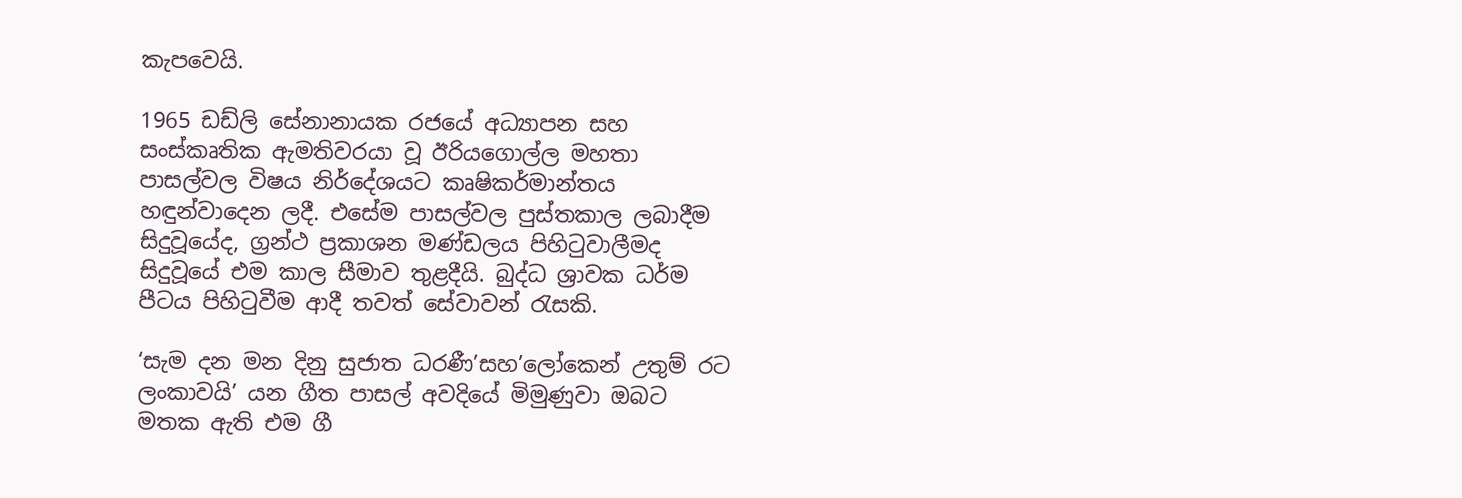කැපවෙයි.

1965 ඩඩ්ලි සේනානායක රජයේ අධ්‍යාපන සහ සංස්කෘතික ඇමතිවරයා වූ ඊරියගොල්ල මහතා පාසල්වල විෂය නිර්දේශයට කෘෂිකර්මාන්තය හඳුන්වාදෙන ලදී. එසේම පාසල්වල පුස්තකාල ලබාදීම සිදුවූයේද, ග්‍රන්ථ ප්‍රකාශන මණ්ඩලය පිහිටුවාලීමද සිදුවූයේ එම කාල සීමාව තුළදීයි. බුද්ධ ශ්‍රාවක ධර්ම පීටය පිහිටුවීම ආදී තවත් සේවාවන් රැසකි.

‘සැම දන මන දිනු සුජාත ධරණී’සහ’ලෝකෙන් උතුම් රට ලංකාවයි’ යන ගීත පාසල් අවදියේ මිමුණුවා ඔබට මතක ඇති එම ගී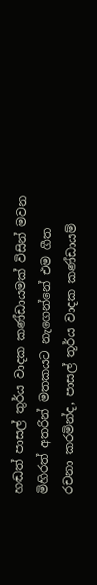හඬත් පාසල් තුර්ය වාදක කණ්ඩායමක් විසින් මවන මිහිරත් අතරින් මතකයට නැගෙන්නේ එම ගීත රචනා කරමින්ද, පාසල් තූර්ය වාදක කණ්ඩායම්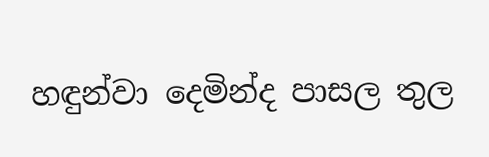හඳුන්වා දෙමින්ද පාසල තුල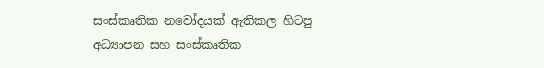සංස්කෘතික නවෝදයක් ඇතිකල හිටපු අධ්‍යාපන සහ සංස්කෘතික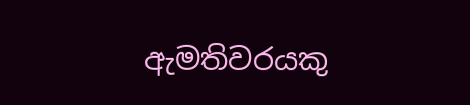ඇමතිවරයකු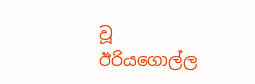වූ ඊරියගොල්ල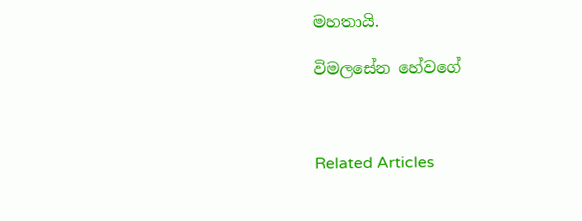මහතායි.

විමලසේන හේවගේ



Related Articles